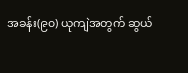အခန်း(၉၀) ယုကျဲအတွက် ဆွယ်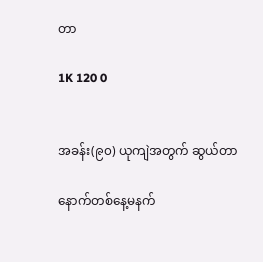တာ

1K 120 0


အခန်း(၉၀) ယုကျဲအတွက် ဆွယ်တာ

နောက်တစ်နေ့မနက်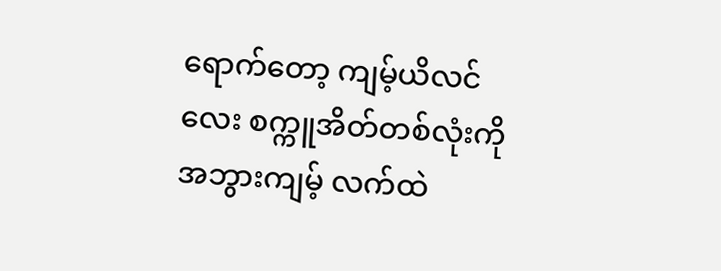ရောက်တော့ ကျမ့်ယိလင်လေး စက္ကူအိတ်တစ်လုံးကို အဘွားကျမ့် လက်ထဲ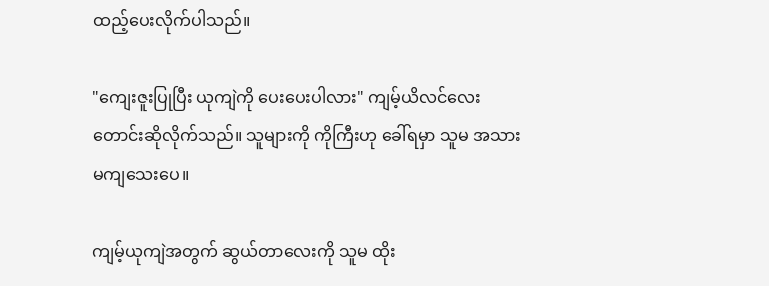ထည့်ပေးလိုက်ပါသည်။

"ကျေးဇူးပြုပြီး ယုကျဲကို ပေးပေးပါလား" ကျမ့်ယိလင်လေး တောင်းဆိုလိုက်သည်။ သူများကို ကိုကြီးဟု ခေါ်ရမှာ သူမ အသားမကျသေးပေ။

ကျမ့်ယုကျဲအတွက် ဆွယ်တာလေးကို သူမ ထိုး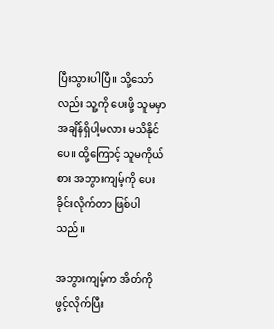ပြီးသွားပါပြီ။ သို့သော်လည်း သူ့ကို ပေးဖို့ သူမမှာ အချိန်ရှိပါ့မလား မသိနိုင်ပေ။ ထို့ကြောင့် သူမကိုယ်စား အဘွားကျမ့်ကို ပေးခိုင်းလိုက်တာ ဖြစ်ပါသည်။

အဘွားကျမ့်က အိတ်ကို ဖွင့်လိုက်ပြီး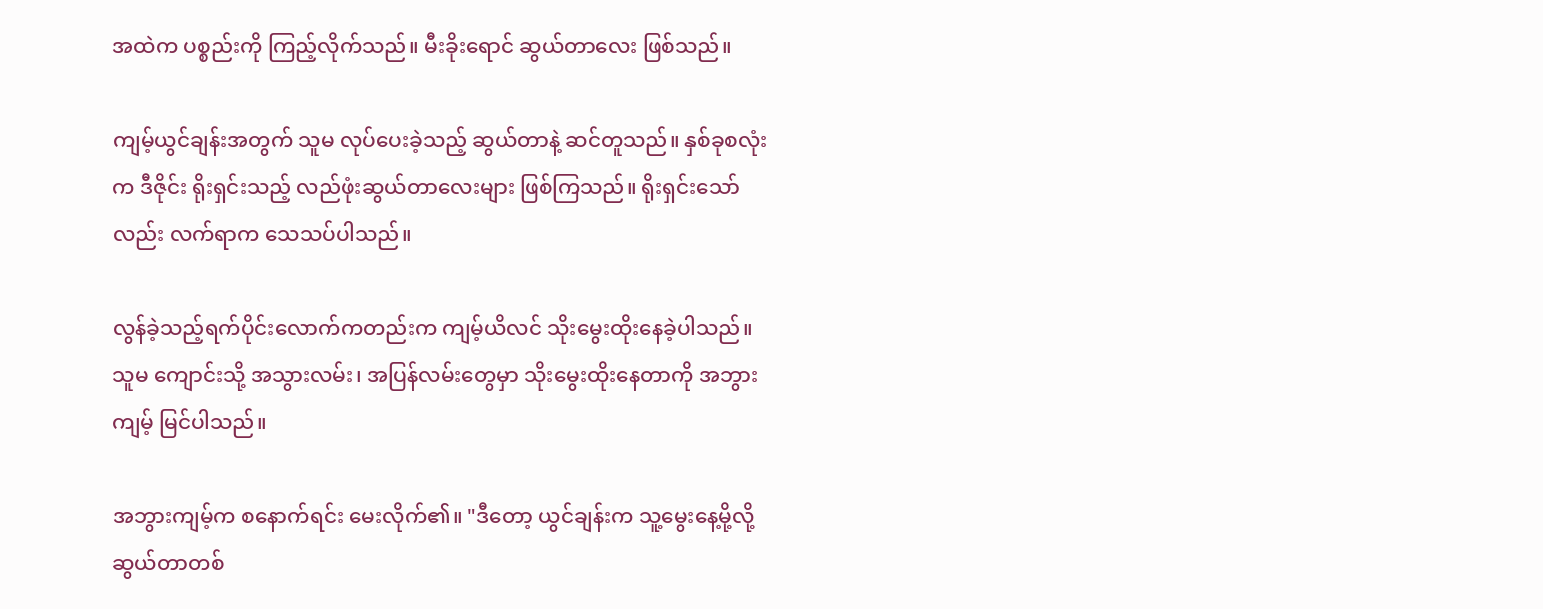အထဲက ပစ္စည်းကို ကြည့်လိုက်သည်။ မီးခိုးရောင် ဆွယ်တာလေး ဖြစ်သည်။

ကျမ့်ယွင်ချန်းအတွက် သူမ လုပ်ပေးခဲ့သည့် ဆွယ်တာနဲ့ ဆင်တူသည်။ နှစ်ခုစလုံးက ဒီဇိုင်း ရိုးရှင်းသည့် လည်ဖုံးဆွယ်တာလေးများ ဖြစ်ကြသည်။ ရိုးရှင်းသော်လည်း လက်ရာက သေသပ်ပါသည်။

လွန်ခဲ့သည့်ရက်ပိုင်းလောက်ကတည်းက ကျမ့်ယိလင် သိုးမွေးထိုးနေခဲ့ပါသည်။ သူမ ကျောင်းသို့ အသွားလမ်း၊ အပြန်လမ်းတွေမှာ သိုးမွေးထိုးနေတာကို အဘွားကျမ့် မြင်ပါသည်။

အဘွားကျမ့်က စနောက်ရင်း မေးလိုက်၏။ "ဒီတော့ ယွင်ချန်းက သူ့မွေးနေ့မို့လို့ ဆွယ်တာတစ်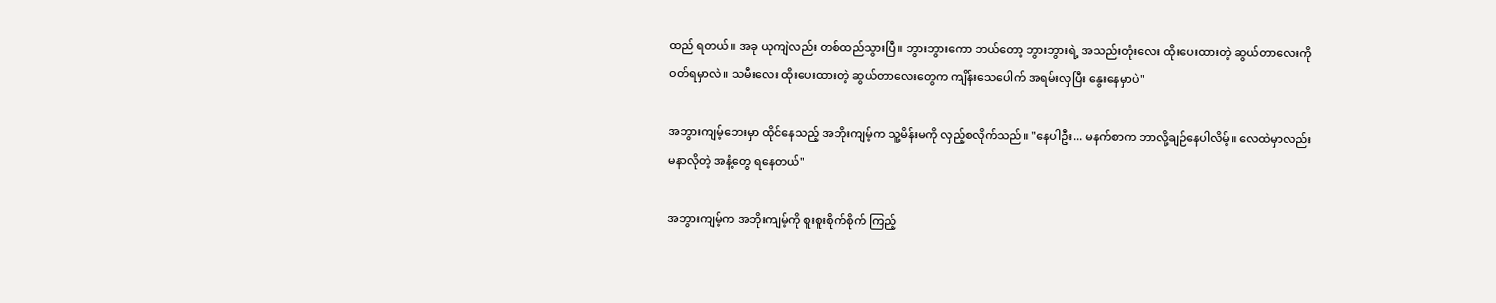ထည် ရတယ်။ အခု ယုကျဲလည်း တစ်ထည်သွားပြီ။ ဘွားဘွားကော ဘယ်တော့ ဘွားဘွားရဲ့ အသည်းတုံးလေး ထိုးပေးထားတဲ့ ဆွယ်တာလေးကို ဝတ်ရမှာလဲ။ သမီးလေး ထိုးပေးထားတဲ့ ဆွယ်တာလေးတွေက ကျိန်းသေပေါက် အရမ်းလှပြီး နွေးနေမှာပဲ"

အဘွားကျမ့်ဘေးမှာ ထိုင်နေသည့် အဘိုးကျမ့်က သူ့မိန်းမကို လှည့်စလိုက်သည်။ "နေပါဦး... မနက်စာက ဘာလို့ချဉ်နေပါလိမ့်။ လေထဲမှာလည်း မနာလိုတဲ့ အနံ့တွေ ရနေတယ်"

အဘွားကျမ့်က အဘိုးကျမ့်ကို စူးစူးစိုက်စိုက် ကြည့်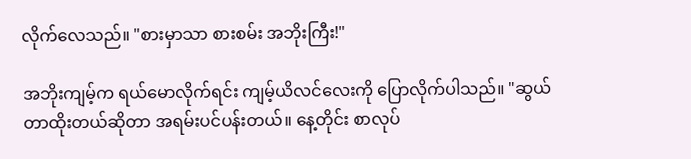လိုက်လေသည်။ "စားမှာသာ စားစမ်း အဘိုးကြီး!"

အဘိုးကျမ့်က ရယ်မောလိုက်ရင်း ကျမ့်ယိလင်လေးကို ပြောလိုက်ပါသည်။ "ဆွယ်တာထိုးတယ်ဆိုတာ အရမ်းပင်ပန်းတယ်။ နေ့တိုင်း စာလုပ်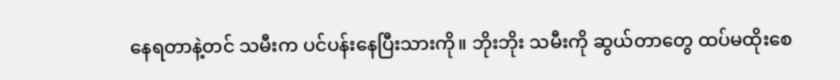နေရတာနဲ့တင် သမီးက ပင်ပန်းနေပြီးသားကို။ ဘိုးဘိုး သမီးကို ဆွယ်တာတွေ ထပ်မထိုးစေ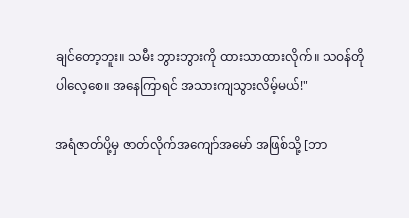ချင်တော့ဘူး။ သမီး ဘွားဘွားကို ထားသာထားလိုက်။ သဝန်တိုပါလေ့စေ။ အနေကြာရင် အသားကျသွားလိမ့်မယ်!"

အရံဇာတ်ပို့မှ ဇာတ်လိုက်အကျော်အမော် အဖြစ်သို့ [ဘာ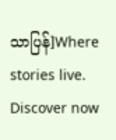သာပြန်]Where stories live. Discover now